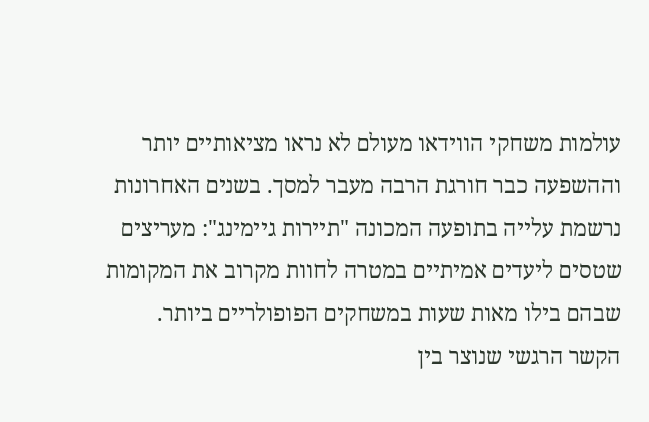עולמות משחקי הווידאו מעולם לא נראו מציאותיים יותר וההשפעה כבר חורגת הרבה מעבר למסך. בשנים האחרונות נרשמת עלייה בתופעה המכונה "תיירות גיימינג": מעריצים שטסים ליעדים אמיתיים במטרה לחוות מקרוב את המקומות שבהם בילו מאות שעות במשחקים הפופולריים ביותר.
הקשר הרגשי שנוצר בין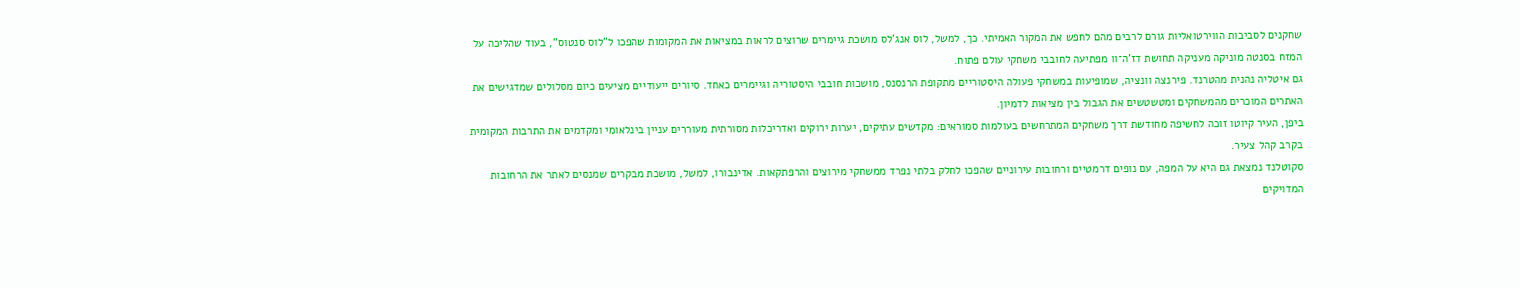שחקנים לסביבות הווירטואליות גורם לרבים מהם לחפש את המקור האמיתי. כך, למשל, לוס אנג'לס מושכת גיימרים שרוצים לראות במציאות את המקומות שהפכו ל"לוס סנטוס", בעוד שהליכה על המזח בסנטה מוניקה מעניקה תחושת דז’ה־וו מפתיעה לחובבי משחקי עולם פתוח.
גם איטליה נהנית מהטרנד. פירנצה וונציה, שמופיעות במשחקי פעולה היסטוריים מתקופת הרנסנס, מושכות חובבי היסטוריה וגיימרים כאחד. סיורים ייעודיים מציעים כיום מסלולים שמדגישים את האתרים המוכרים מהמשחקים ומטשטשים את הגבול בין מציאות לדמיון.
ביפן, העיר קיוטו זוכה לחשיפה מחודשת דרך משחקים המתרחשים בעולמות סמוראים: מקדשים עתיקים, יערות ירוקים ואדריכלות מסורתית מעוררים עניין בינלאומי ומקדמים את התרבות המקומית בקרב קהל צעיר.
סקוטלנד נמצאת גם היא על המפה, עם נופים דרמטיים ורחובות עירוניים שהפכו לחלק בלתי נפרד ממשחקי מירוצים והרפתקאות. אדינבורו, למשל, מושכת מבקרים שמנסים לאתר את הרחובות המדויקים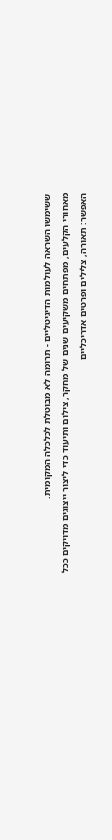ששימשו השראה לעולמות הדיגיטליים - תרומה לא מבוטלת לכלכלה המקומית.
מאחורי הקלעים, מפתחים משקיעים שנים של מחקר, צילום ותיעוד כדי ליצור ייצוגים מדויקים ככל האפשר: תאורה, צלילים ופרטים אדריכליים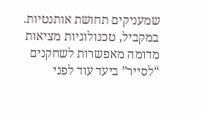שמעניקים תחושת אותנטיות. במקביל, טכנולוגיות מציאות מדומה מאפשרות לשחקנים “לסייר” ביעד עוד לפני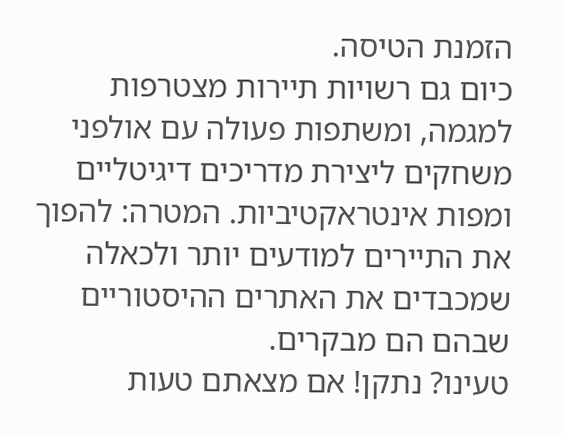הזמנת הטיסה.
כיום גם רשויות תיירות מצטרפות למגמה, ומשתפות פעולה עם אולפני משחקים ליצירת מדריכים דיגיטליים ומפות אינטראקטיביות. המטרה: להפוך את התיירים למודעים יותר ולכאלה שמכבדים את האתרים ההיסטוריים שבהם הם מבקרים.
טעינו? נתקן! אם מצאתם טעות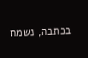בכתבה, נשמח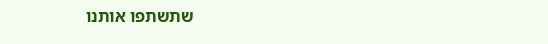שתשתפו אותנו